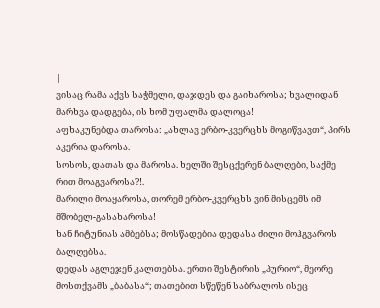|
ვისაც რამა აქვს საჭმელი, დაჯდეს და გაიხაროსა; ხვალიდან მარხვა დადგება, ის ხომ უფალმა დალოცა!
აფხაკუნებდა თაროსა: „ახლავ ერბო-კვერცხს მოგიწვავთ“, პირს აკერია დაროსა.
სოსოს, დათას და მაროსა. ხელში შესცქერენ ბალღები, საქმე რით მოაგვაროსა?!.
მარილი მოაყაროსა, თორემ ერბო-კვერცხს ვინ მისცემს იმ მშობელ-გასახაროსა!
ხან ჩიტუნიას ამბებსა; მოსწადებია დედასა ძილი მოჰგვაროს ბალღებსა.
დედას აგლეჯენ კალთებსა. ერთი შესტირის „პურიო“, მეორე მოსთქვამს „ბაბასა“; თათებით სწეწენ საბრალოს ისეც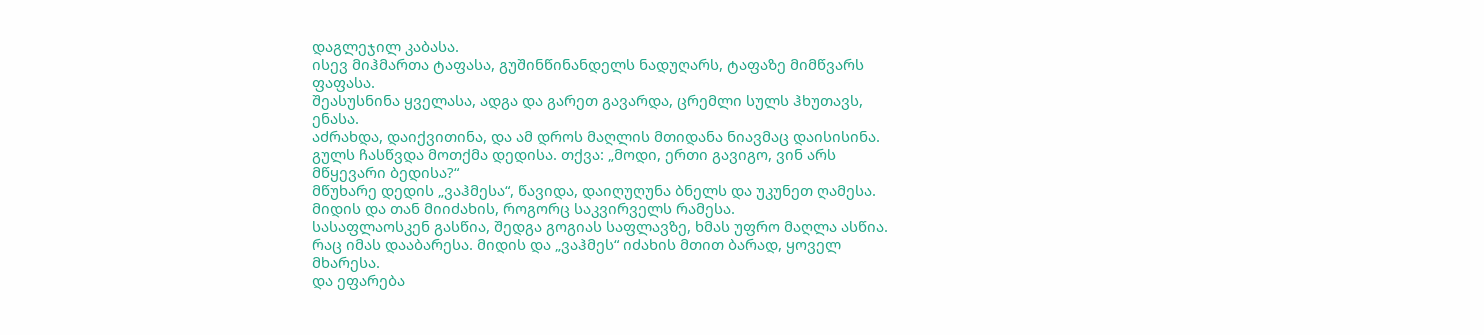დაგლეჯილ კაბასა.
ისევ მიჰმართა ტაფასა, გუშინწინანდელს ნადუღარს, ტაფაზე მიმწვარს ფაფასა.
შეასუსნინა ყველასა, ადგა და გარეთ გავარდა, ცრემლი სულს ჰხუთავს, ენასა.
აძრახდა, დაიქვითინა, და ამ დროს მაღლის მთიდანა ნიავმაც დაისისინა.
გულს ჩასწვდა მოთქმა დედისა. თქვა: „მოდი, ერთი გავიგო, ვინ არს მწყევარი ბედისა?“
მწუხარე დედის „ვაჰმესა“, წავიდა, დაიღუღუნა ბნელს და უკუნეთ ღამესა. მიდის და თან მიიძახის, როგორც საკვირველს რამესა.
სასაფლაოსკენ გასწია, შედგა გოგიას საფლავზე, ხმას უფრო მაღლა ასწია.
რაც იმას დააბარესა. მიდის და „ვაჰმეს“ იძახის მთით ბარად, ყოველ მხარესა.
და ეფარება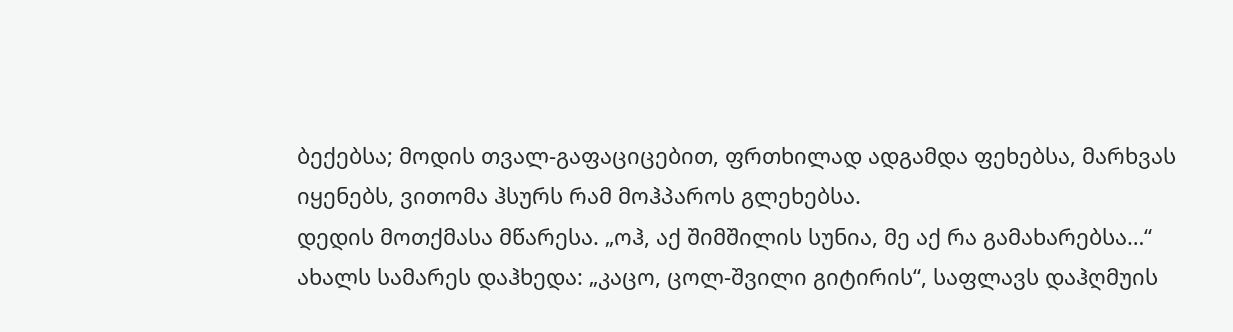ბექებსა; მოდის თვალ-გაფაციცებით, ფრთხილად ადგამდა ფეხებსა, მარხვას იყენებს, ვითომა ჰსურს რამ მოჰპაროს გლეხებსა.
დედის მოთქმასა მწარესა. „ოჰ, აქ შიმშილის სუნია, მე აქ რა გამახარებსა…“
ახალს სამარეს დაჰხედა: „კაცო, ცოლ-შვილი გიტირის“, საფლავს დაჰღმუის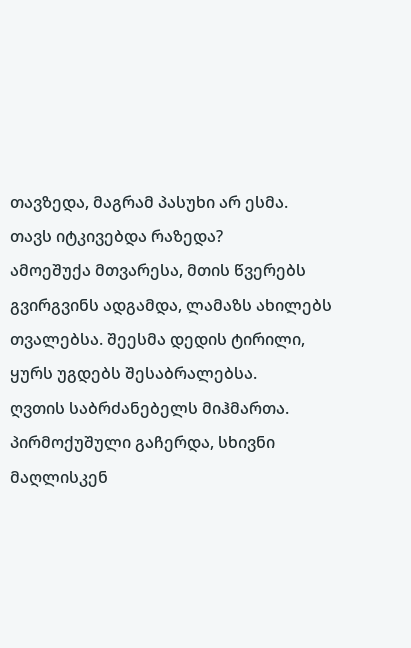თავზედა, მაგრამ პასუხი არ ესმა. თავს იტკივებდა რაზედა?
ამოეშუქა მთვარესა, მთის წვერებს გვირგვინს ადგამდა, ლამაზს ახილებს თვალებსა. შეესმა დედის ტირილი, ყურს უგდებს შესაბრალებსა.
ღვთის საბრძანებელს მიჰმართა. პირმოქუშული გაჩერდა, სხივნი მაღლისკენ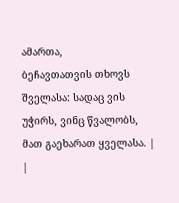ამართა,
ბეჩავთათვის თხოვს შველასა: სადაც ვის უჭირს, ვინც წვალობს, მათ გაეხარათ ყველასა. |
|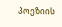პოეზიის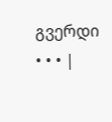გვერდი • • • |